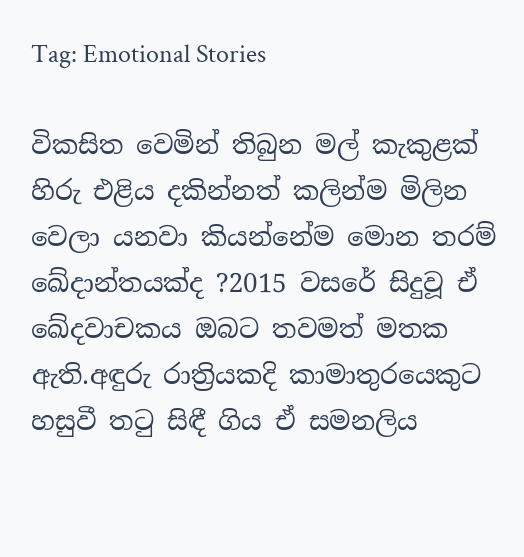Tag: Emotional Stories

විකසිත වෙමින් තිබුන මල් කැකුළක් හිරු එළිය දකින්නත් කලින්ම මිලින වෙලා යනවා කියන්නේම මොන තරම් ඛේදාන්තයක්ද ?2015 වසරේ සිදුවූ ඒ ඛේදවාචකය ඔබට තවමත් මතක ඇති.අඳුරු රාත්‍රියකදි කාමාතුරයෙකුට හසුවී තටු සිඳී ගිය ඒ සමනලිය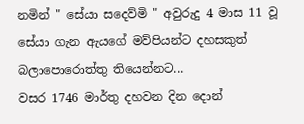නමින් " සේයා සදෙව්මි " අවුරුදු 4 මාස 11 වූ සේයා ගැන ඇයගේ මව්පියන්ට දහසකුත් බලාපොරොත්තු තියෙන්නට...
වසර 1746 මාර්තු දහවන දින දොන්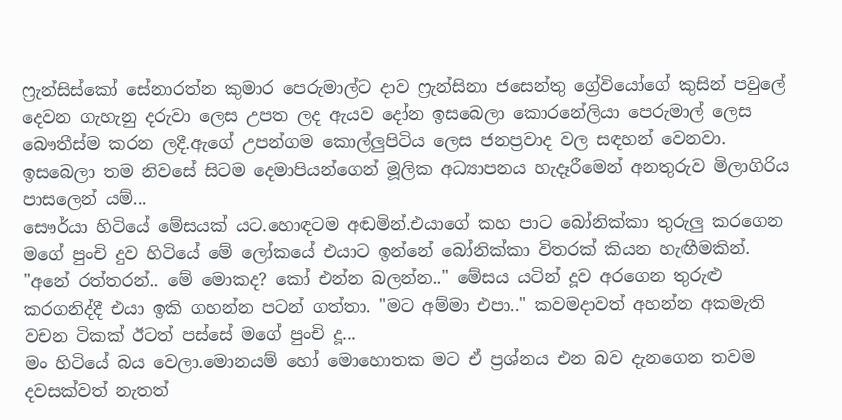ෆ්‍රැන්සිස්කෝ සේනාරත්න කුමාර පෙරුමාල්ට දාව ෆ්‍රැන්සිනා ජසෙන්තු ග්‍රේවියෝගේ කුසින් පවුලේ දෙවන ගැහැනු දරුවා ලෙස උපත ලද ඇයව දෝන ඉසබෙලා කොරනේලියා පෙරුමාල් ලෙස බෞතීස්ම කරන ලදී.ඇගේ උපන්ගම කොල්ලුපිටිය ලෙස ජනප්‍රවාද වල සඳහන් වෙනවා. ඉසබෙලා තම නිවසේ සිටම දෙමාපියන්ගෙන් මූලික අධ්‍යාපනය හැදෑරීමෙන් අනතුරුව මිලාගිරිය පාසලෙන් යම්...
සෞර්යා හිටියේ මේසයක් යට.හොඳටම අඬමින්.එයාගේ කහ පාට බෝනික්කා තුරුලු කරගෙන මගේ පුංචි දුව හිටියේ මේ ලෝකයේ එයාට ඉන්නේ බෝනික්කා විතරක් කියන හැඟීමකින්. "අනේ රත්තරන්.. මේ මොකද? කෝ එන්න බලන්න.." මේසය යටින් දූව අරගෙන තුරුළු කරගනිද්දී එයා ඉකි ගහන්න පටන් ගත්තා. "මට අම්මා එපා.." කවමදාවත් අහන්න අකමැති වචන ටිකක් ඊටත් පස්සේ මගේ පුංචි දූ...
මං හිටියේ බය වෙලා.මොනයම් හෝ මොහොතක මට ඒ ප්‍රශ්නය එන බව දැනගෙන තවම දවසක්වත් නැතත්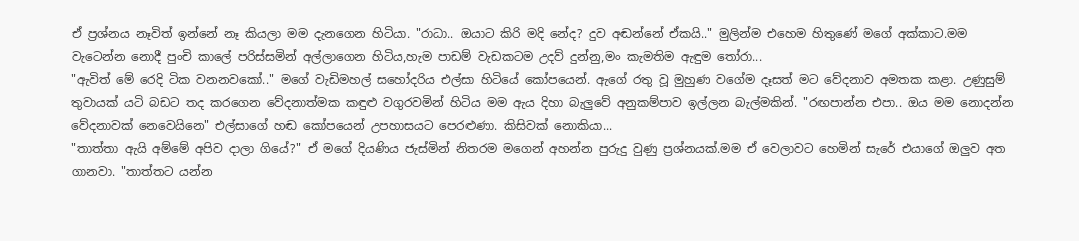ඒ ප්‍රශ්නය නෑවිත් ඉන්නේ නෑ කියලා මම දැනගෙන හිටියා. "රාධා.. ඔයාට කිරි මදි නේද? දුව අඬන්නේ ඒකයි.." මුලින්ම එහෙම හිතුණේ මගේ අක්කාට.මම වැටෙන්න නොදී පුංචි කාලේ පරිස්සමින් අල්ලාගෙන හිටිය,හැම පාඩම් වැඩකටම උදව් දුන්නු,මං කැමතිම ඇඳුම තෝරා...
"ඇවිත් මේ රෙදි ටික වනනවකෝ.." මගේ වැඩිමහල් සහෝදරිය එල්සා හිටියේ කෝපයෙන්. ඇගේ රතු වූ මුහුණ වගේම දෑසත් මට වේදනාව අමතක කළා. උණුසුම් තුවායක් යටි බඩට තද කරගෙන වේදනාත්මක කඳුළු වගුරවමින් හිටිය මම ඇය දිහා බැලුවේ අනුකම්පාව ඉල්ලන බැල්මකින්. "රඟපාන්න එපා.. ඔය මම නොදන්න වේදනාවක් නෙවෙයිනෙ" එල්සාගේ හඬ කෝපයෙන් උපහාසයට පෙරළුණා. කිසිවක් නොකියා...
"තාත්තා ඇයි අම්මේ අපිව දාලා ගියේ?" ඒ මගේ දියණිය ජැස්මින් නිතරම මගෙන් අහන්න පුරුදු වුණු ප්‍රශ්නයක්.මම ඒ වෙලාවට හෙමින් සැරේ එයාගේ ඔලුව අත ගානවා. "තාත්තට යන්න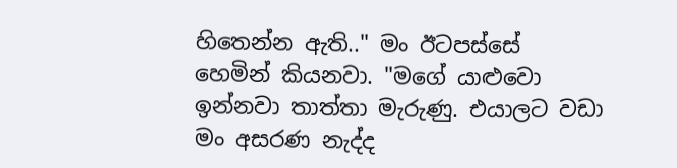හිතෙන්න ඇති.." මං ඊටපස්සේ හෙමින් කියනවා. "මගේ යාළුවො ඉන්නවා තාත්තා මැරුණු. එයාලට වඩා මං අසරණ නැද්ද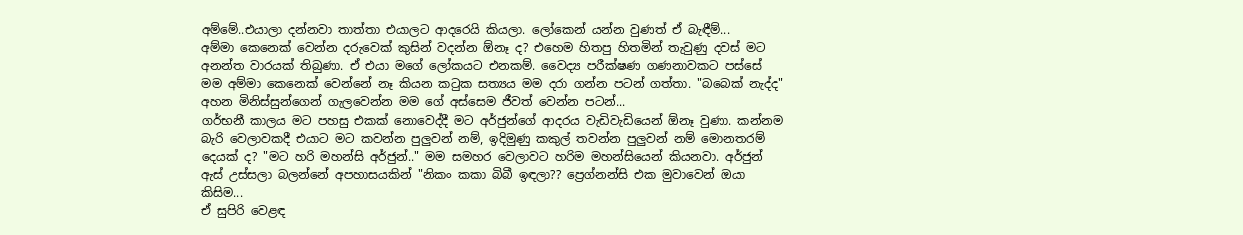අම්මේ..එයාලා දන්නවා තාත්තා එයාලට ආදරෙයි කියලා. ලෝකෙන් යන්න වුණත් ඒ බැඳීම්...
අම්මා කෙනෙක් වෙන්න දරුවෙක් කුසින් වදන්න ඕනෑ ද? එහෙම හිතපු හිතමින් තැවුණු දවස් මට අනන්ත වාරයක් තිබුණා. ඒ එයා මගේ ලෝකයට එනකම්. වෛද්‍ය පරීක්ෂණ ගණනාවකට පස්සේ මම අම්මා කෙනෙක් වෙන්නේ නෑ කියන කටුක සත්‍යය මම දරා ගන්න පටන් ගත්තා. "බබෙක් නැද්ද" අහන මිනිස්සුන්ගෙන් ගැලවෙන්න මම ගේ අස්සෙම ජීවත් වෙන්න පටන්...
ගර්භනී කාලය මට පහසු එකක් නොවෙද්දී මට අර්ජුන්ගේ ආදරය වැඩිවැඩියෙන් ඕනෑ වුණා. කන්නම බැරි වෙලාවකදී එයාට මට කවන්න පුලුවන් නම්, ඉදිමුණු කකුල් තවන්න පුලුවන් නම් මොනතරම් දෙයක් ද? "මට හරි මහන්සි අර්ජුන්.." මම සමහර වෙලාවට හරිම මහන්සියෙන් කියනවා. අර්ජුන් ඇස් උස්සලා බලන්නේ අපහාසයකින් "නිකං කකා බිබී ඉඳලා?? ප්‍රෙග්නන්සි එක මුවාවෙන් ඔයා කිසිම...
ඒ සුපිරි වෙළඳ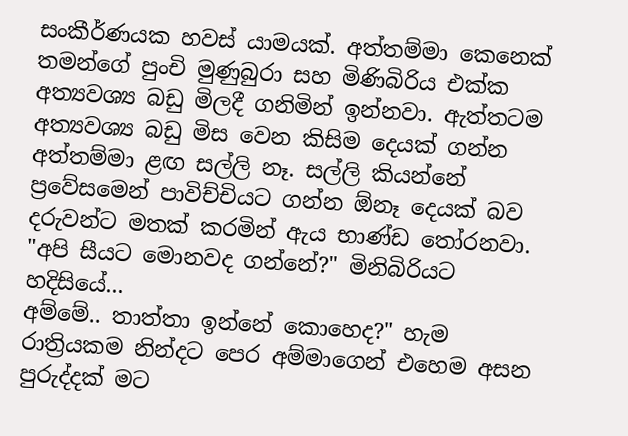සංකීර්ණයක හවස් යාමයක්. අත්තම්මා කෙනෙක් තමන්ගේ පුංචි මුණුබුරා සහ මිණිබිරිය එක්ක අත්‍යවශ්‍ය බඩු මිලදී ගනිමින් ඉන්නවා. ඇත්තටම අත්‍යවශ්‍ය බඩු මිස වෙන කිසිම දෙයක් ගන්න අත්තම්මා ළඟ සල්ලි නෑ. සල්ලි කියන්නේ ප්‍රවේසමෙන් පාවිච්චියට ගන්න ඕනෑ දෙයක් බව දරුවන්ට මතක් කරමින් ඇය භාණ්ඩ තෝරනවා. "අපි සීයට මොනවද ගන්නේ?" මිනිබිරියට හදිසියේ...
අම්මේ.. තාත්තා ඉන්නේ කොහෙද?" හැම රාත්‍රියකම නින්දට පෙර අම්මාගෙන් එහෙම අසන පුරුද්දක් මට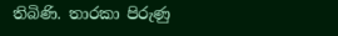තිබිණි. තාරකා පිරුණු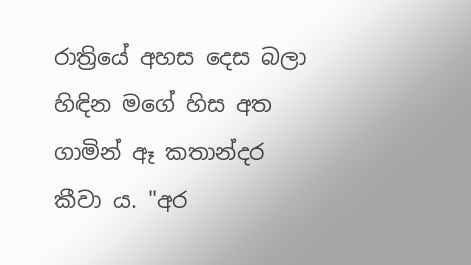රාත්‍රියේ අහස දෙස බලා හිඳින මගේ හිස අත ගාමින් ඈ කතාන්දර කීවා ය. "අර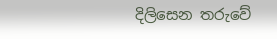දිලිසෙන තරුවේ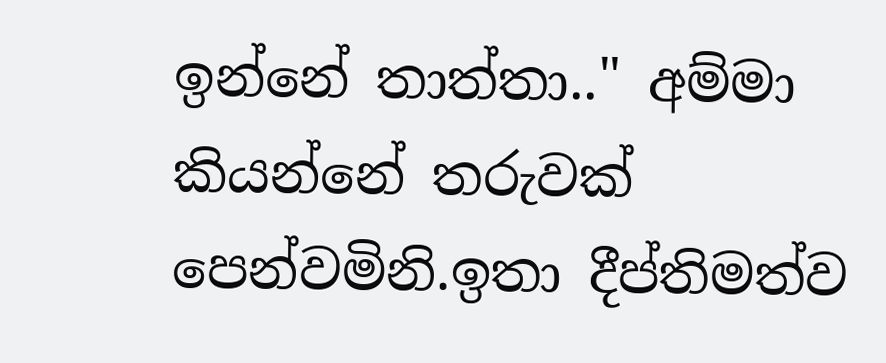ඉන්නේ තාත්තා.." අම්මා කියන්නේ තරුවක් පෙන්වමිනි.ඉතා දීප්තිමත්ව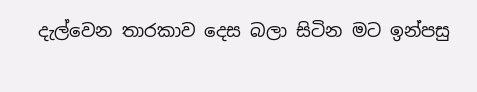දැල්වෙන තාරකාව දෙස බලා සිටින මට ඉන්පසු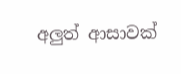අලුත් ආසාවක්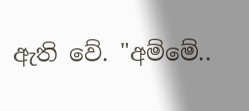ඇති වේ. "අම්මේ..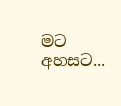මට අහසට...